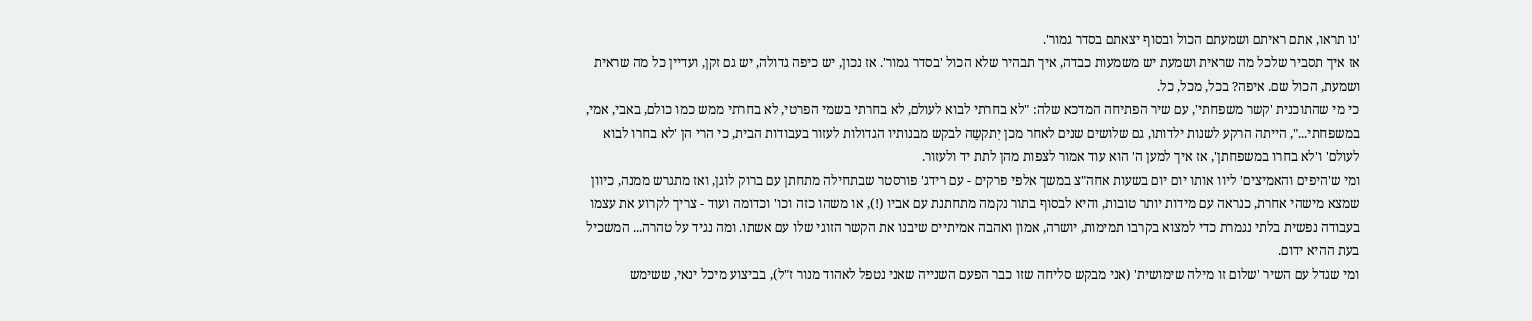'נו תראו, אתם ראיתם ושמעתם הכול ובסוף יצאתם בסדר גמור'.
אז איך תסביר שלכל מה שראית ושמעת יש משמעות כבדה, איך תבהיר שלא הכול 'בסדר גמור'. אז נכון, יש כיפה גדולה, יש גם זקן, ועדיין כל מה שראית ושמעת, הכול שם. איפה? בכל, מכל, כל.
כי מי שהתוכנית 'קשר משפחתי', עם שיר הפתיחה המדכא שלה: "לא בחרתי לבוא לעולם, לא בחרתי בשמי הפרטי, לא בחרתי ממש כמו כולם, באבי, אמי, במשפחתי...", הייתה הרקע לשנות ילדותו, גם שלושים שנים לאחר מכן יִתקשֵה לבקש מבנותיו הגדולות לעזור בעבודות הבית, כי הרי הן 'לא בחרו לבוא לעולם' ו'לא בחרו במשפחתן', אז איך למען ה' הוא עוד אמור לצפות מהן לתת יד ולעזור.
ומי ש'היפים והאמיצים' ליוו אותו יום יום בשעות אחה"צ במשך אלפי פרקים - עם רידג' פורסטר שבתחילה מתחתן עם ברוק לוגן, ואז מתגרש ממנה, כיוון שמצא מישהי אחרת, כנראה עם מידות יותר טובות, והיא לבסוף בתור נקמה מתחתנת עם אביו (!), או משהו כזה וכו' וכדומה ועוד - צריך לקרוע את עצמו בעבודה נפשית בלתי נגמרת כדי למצוא בקרבו תמימות, יושרה, אמון ואהבה אמיתיים שיבנו את הקשר הזוגי שלו עם אשתו. ומה נגיד על טהרה... המשכיל בעת ההיא ידום.
ומי שגדל עם השיר 'שלום זו מילה שימושית' (אני מבקש סליחה שזו כבר הפעם השנייה שאני נטפל לאהוד מנור ז"ל), בביצוע מיכל ינאי, ששימש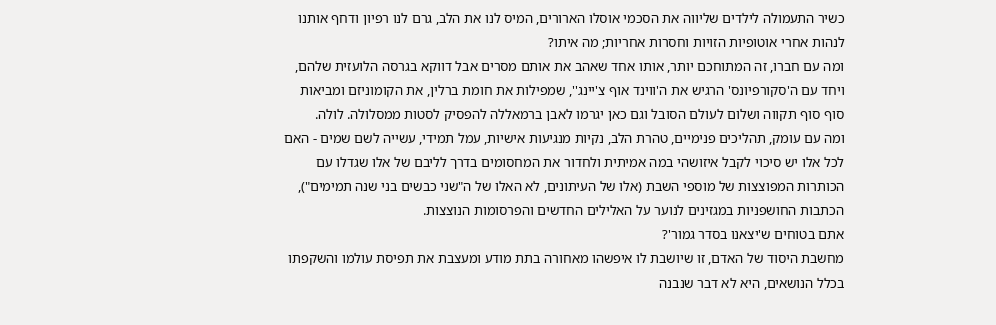כשיר התעמולה לילדים שליווה את הסכמי אוסלו הארורים, המיס לנו את הלב, גרם לנו רפיון ודחף אותנו לנהות אחרי אוטופיות הזויות וחסרות אחריות; מה איתו?
ומה עם חברו, זה המתוחכם יותר, אותו אחד שאהב את אותם מסרים אבל דווקא בגרסה הלועזית שלהם, ויחד עם ה'סקורפיונס' הרגיש את ה'ווינד אוף צ'יינג'', שמפילות את חומת ברלין, את הקומוניזם ומביאות סוף סוף תקווה ושלום לעולם הסובל וגם כאן יגרמו לאבן ברמאללה להפסיק לסטות ממסלולה. לולה.
ומה עם עומק, תהליכים פנימיים, טהרת הלב, נקיות מנגיעות אישיות, עמל תמידי, עשייה לשם שמים - האם לכל אלו יש סיכוי לקבל איזושהי במה אמיתית ולחדור את המחסומים בדרך לליבם של אלו שגדלו עם הכותרות המפוצצות של מוספי השבת (אלו של העיתונים, לא האלו של ה"שני כבשים בני שנה תמימים"), הכתבות החושפניות במגזינים לנוער על האלילים החדשים והפרסומות הנוצצות.
אתם בטוחים ש'יצאנו בסדר גמור'?
מחשבת היסוד של האדם, זו שיושבת לו איפשהו מאחורה בתת מודע ומעצבת את תפיסת עולמו והשקפתו בכלל הנושאים, היא לא דבר שנבנה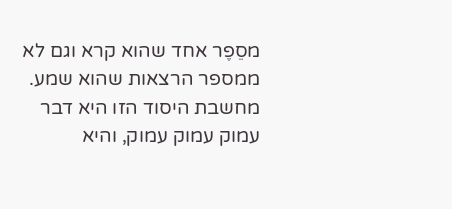מסֵפֶר אחד שהוא קרא וגם לא ממספר הרצאות שהוא שמע. מחשבת היסוד הזו היא דבר עמוק עמוק עמוק, והיא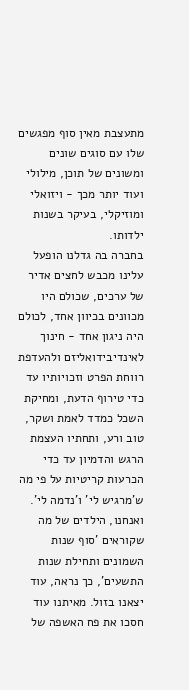מתעצבת מאין סוף מפגשים שלו עם סוגים שונים ומשונים של תוכן, מילולי ועוד יותר מכך - ויזואלי ומוזיקלי, בעיקר בשנות ילדותו.
בחברה בה גדלנו הופעל עלינו מכבש לחצים אדיר של ערכים, שכולם היו מכוונים בכיוון אחד, לכולם היה ניגון אחד - חינוך לאינדיבידואליזם ולהעדפת רווחת הפרט וזכויותיו עד כדי טירוף הדעת, ומחיקת השכל כמדד לאמת ושקר, טוב ורע, ותחתיו העצמת הרגש והדמיון עד כדי הכרעות קריטיות על פי מה ש'מרגיש לי' ו'נדמה לי'.
ואנחנו, הילדים של מה שקוראים 'סוף שנות השמונים ותחילת שנות התשעים', כך נראה, עוד יצאנו בזול. מאיתנו עוד חסכו את פח האשפה של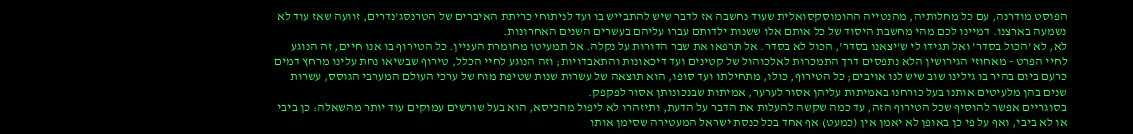הפוסט מודרנה, עם כל מחלותיה, מהנטייה ההומוסקסואלית שעוד נחשבה אז לדבר שיש להתבייש בו ועד לניתוחי כריתת האיברים של הטרנסג'נדרים, זוועה שאז עוד לא נשמעה בארצנו. דמיינו לכם מהי מחשבת היסוד של כל אותם אלו ששנות ילדותם עברו עליהם בעשרים השנים האחרונות.
לא, לא 'הכול בסדר' ואל תגידו לי ש'יצאנו בסדר', הכול לא בסדר. אל תרפאו את שבר הדורות על נקלה. אל תמעיטו מחומרת העניין. כל הטירוף בו אנו חיים, זה הנוגע לחיי הפרט - מאחוזי הגירושין הלא נתפסים דרך התמכרות לאלכוהול של קטינים ועד דיכאונות והתאבדויות; וזה הנוגע לחיי הכלל, טירוף שבשיאו נחת עלינו מרחץ דמים כרעם ביום בהיר בו גילינו שוב שיש לנו אויבים; כל הטירוף, כולו, מתחילתו ועד סופו, הוא תוצאה של עשרות שנות שטיפת מוח של ערכי העולם המערבי הגוסס, עשרות שנים בהן מלעיטים אותנו בעל כורחנו באמיתות עליהן אסור לערער, אמיתות שבנכונותן אסור לפקפק.
בסוגריים אפשר להוסיף שכל הטירוף הזה, עד כמה שקשה להעלות את הדבר על הדעת, ותיזהרו לא ליפול מהכיסא, הוא בעל שורשים עמוקים עוד יותר מהשאלה: כן ביבי או לא ביבי, ואף על פי כן באופן לא יאמן אין (כמעט) אף אחד בכל כנסת ישראל המעטירה שסימן אותו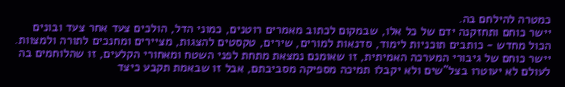כמטרה להילחם בה.
יישר כוחם ותחזקנה ידם של כל אלו, שבמקום לכתוב מאמרים רוטנים, כמוני הדל, הולכים צעד אחר צעד ובונים הכול מחדש - כותבים תוכניות לימוד, סדנאות למורים, שירים, טקסטים להצגות, מציירים ומחנכים לתורה ולמצוות. יישר כוחם של גיבורי המערכה האמיתית, זו שאומנם נמצאת מתחת לפני השטח ומאחורי הקלעים, זו שהלוחמים בה לעולם לא יעוטרו בצל"שים ולא יקבלו תמיכה מספיקה מסביבתם, אבל זו שבאמת תקבע כיצד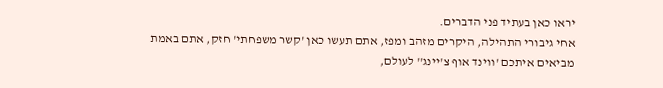יראו כאן בעתיד פני הדברים.
אחי גיבורי התהילה, היקרים מזהב ומפז, אתם תעשו כאן 'קשר משפחתי' חזק, אתם באמת מביאים איתכם 'ווינד אוף צ'יינג'' לעולם,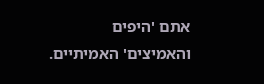אתם 'היפים והאמיצים' האמיתיים.